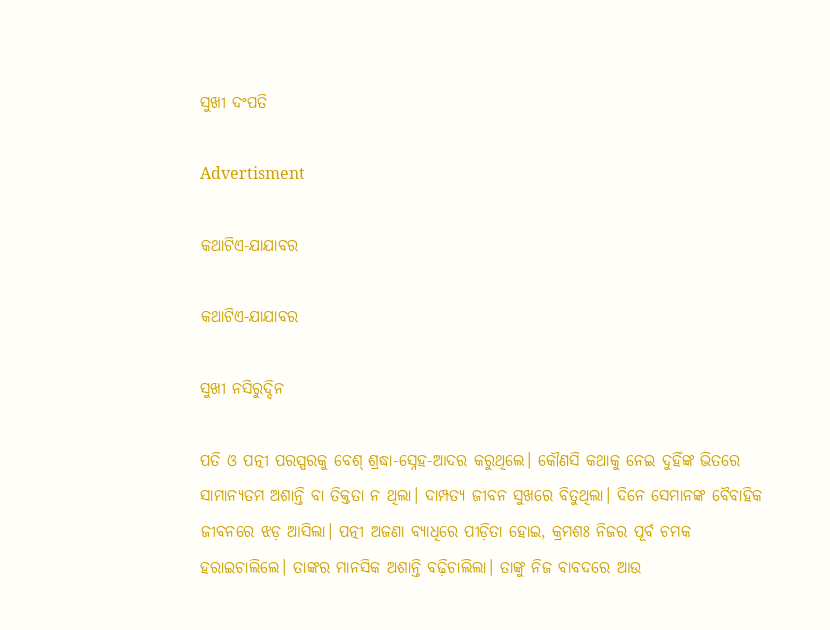ସୁଖୀ ଦଂପତି

Advertisment

କଥାଟିଏ-ଯାଯାବର

କଥାଟିଏ-ଯାଯାବର

ସୁଖୀ ନସିରୁଦ୍ଦିନ

ପତି ଓ ପତ୍ନୀ ପରସ୍ପରକୁ ବେଶ୍‌ ଶ୍ରଦ୍ଧା-ସ୍ନେହ-ଆଦର କରୁଥିଲେ। କୌଣସି କଥାକୁ ନେଇ ଦୁହିଁଙ୍କ ଭିତରେ ସାମାନ୍ୟତମ ଅଶାନ୍ତି ବା ତିକ୍ତତା ନ ଥିଲା। ଦାମ୍ପତ୍ୟ ଜୀବନ ସୁଖରେ ବିତୁଥିଲା। ଦିନେ ସେମାନଙ୍କ ବୈବାହିକ ଜୀବନରେ ଝଡ଼ ଆସିଲା। ପତ୍ନୀ ଅଜଣା ବ୍ୟାଧିରେ ପୀଡ଼ିତା ହୋଇ, କ୍ରମଶଃ ନିଜର ପୂର୍ବ ଚମକ ହରାଇଚାଲିଲେ। ତାଙ୍କର ମାନସିକ ଅଶାନ୍ତି ବଢ଼ିଚାଲିଲା। ତାଙ୍କୁ ନିଜ ବାବଦରେ ଆଉ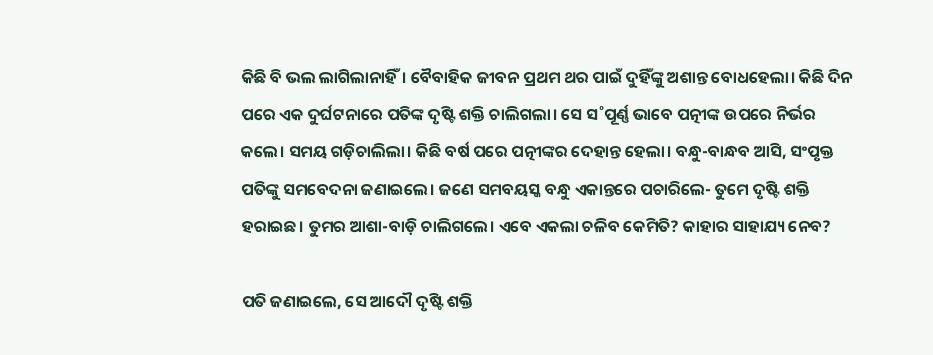କିଛି ବି ଭଲ ଲାଗିଲାନାହିଁ। ବୈବାହିକ ଜୀବନ ପ୍ରଥମ ଥର ପାଇଁ ଦୁହିଁଙ୍କୁ ଅଶାନ୍ତ ବୋଧହେଲା। କିଛି ଦିନ ପରେ ଏକ ଦୁର୍ଘଟନାରେ ପତିଙ୍କ ଦୃଷ୍ଟି ଶକ୍ତି ଚାଲିଗଲା। ସେ ସ˚ପୂର୍ଣ୍ଣ ଭାବେ ପତ୍ନୀଙ୍କ ଉପରେ ନିର୍ଭର କଲେ। ସମୟ ଗଡ଼ିଚାଲିଲା। କିଛି ବର୍ଷ ପରେ ପତ୍ନୀଙ୍କର ଦେହାନ୍ତ ହେଲା। ବନ୍ଧୁ-ବାନ୍ଧବ ଆସି, ସଂପୃକ୍ତ ପତିଙ୍କୁ ସମବେଦନା ଜଣାଇଲେ। ଜଣେ ସମବୟସ୍କ ବନ୍ଧୁ ଏକାନ୍ତରେ ପଚାରିଲେ- ତୁମେ ଦୃଷ୍ଟି ଶକ୍ତି ହରାଇଛ। ତୁମର ଆଶା-ବାଡ଼ି ଚାଲିଗଲେ। ଏବେ ଏକଲା ଚଳିବ କେମିତି? କାହାର ସାହାଯ୍ୟ ନେବ?

ପତି ଜଣାଇଲେ, ସେ ଆଦୌ ଦୃଷ୍ଟି ଶକ୍ତି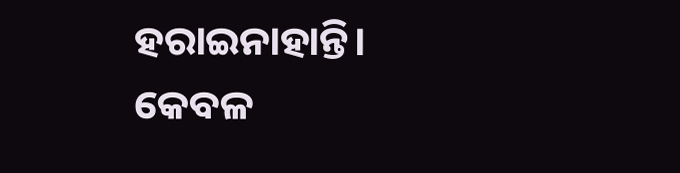ହରାଇନାହାନ୍ତି। କେବଳ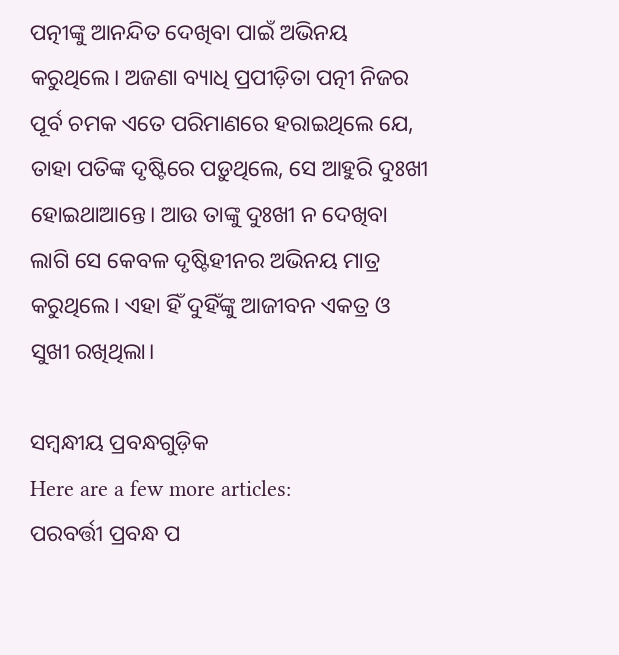ପତ୍ନୀଙ୍କୁ ଆନନ୍ଦିତ ଦେଖିବା ପାଇଁ ଅଭିନୟ କରୁଥିଲେ। ଅଜଣା ବ୍ୟାଧି ପ୍ରପୀଡ଼ିତା ପତ୍ନୀ ନିଜର ପୂର୍ବ ଚମକ ଏତେ ପରିମାଣରେ ହରାଇଥିଲେ ଯେ, ତାହା ପତିଙ୍କ ଦୃଷ୍ଟିରେ ପଡ଼ୁଥିଲେ, ସେ ଆହୁରି ଦୁଃଖୀ ହୋଇଥାଆନ୍ତେ। ଆଉ ତାଙ୍କୁ ଦୁଃଖୀ ନ ଦେଖିବା ଲାଗି ସେ କେବଳ ଦୃଷ୍ଟିହୀନର ଅଭିନୟ ମାତ୍ର କରୁଥିଲେ। ଏହା ହିଁ ଦୁହିଁଙ୍କୁ ଆଜୀବନ ଏକତ୍ର ଓ ସୁଖୀ ରଖିଥିଲା।

ସମ୍ବନ୍ଧୀୟ ପ୍ରବନ୍ଧଗୁଡ଼ିକ
Here are a few more articles:
ପରବର୍ତ୍ତୀ ପ୍ରବନ୍ଧ ପ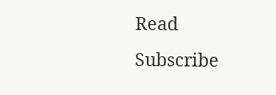Read
Subscribe